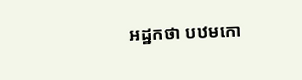អដ្ឋកថា បឋមកោ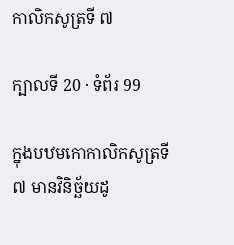កាលិកសូត្រទី ៧

ក្បាលទី 20 · ទំព័រ 99

ក្នុងបឋមកោកាលិកសូត្រទី ៧ មានវិនិច្ឆ័យដូ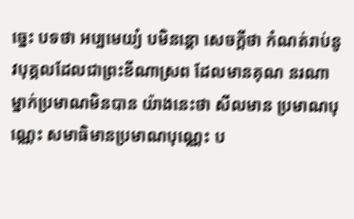ច្នេះ បទថា អប្បមេយ្យំ បមិនន្តោ សេចក្តីថា កំណត់រាប់នូវបុគ្គលដែលជាព្រះខីណាស្រព ដែលមានគុណ នរណាម្នាក់ប្រមាណមិនបាន យ៉ាងនេះថា សីលមាន ប្រមាណបុណ្ណេះ សមាធិមានប្រមាណបុណ្ណេះ ប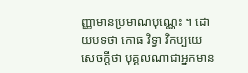ញ្ញាមានប្រមាណបុណ្ណេះ ។ ដោយបទថា កោធ វិទ្វា វិកប្បយេ សេចក្តីថា បុគ្គលណាជាអ្នកមាន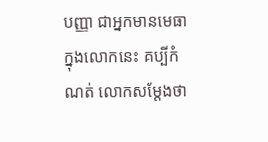បញ្ញា ជាអ្នកមានមេធា ក្នុងលោកនេះ គប្បីកំណត់ លោកសម្តែងថា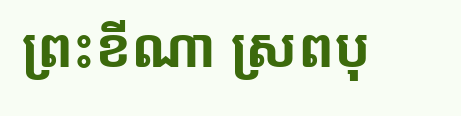ព្រះខីណា ស្រពបុ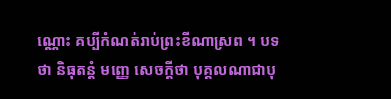ណ្ណោះ គប្បីកំណត់រាប់ព្រះខីណាស្រព ។ បទថា និធុតន្តំ មញ្ញេ សេចក្តីថា បុគ្គលណាជាបុ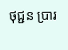ថុជ្ជន ប្រារ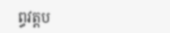ព្ធវត្តប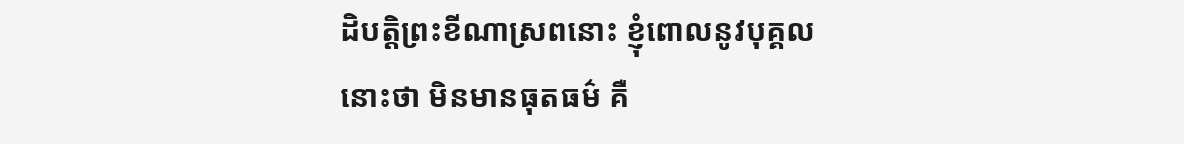ដិបត្តិព្រះខីណាស្រពនោះ ខ្ញុំពោលនូវបុគ្គលនោះថា មិនមានធុតធម៌ គឺ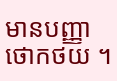មានបញ្ញាថោកថយ ។